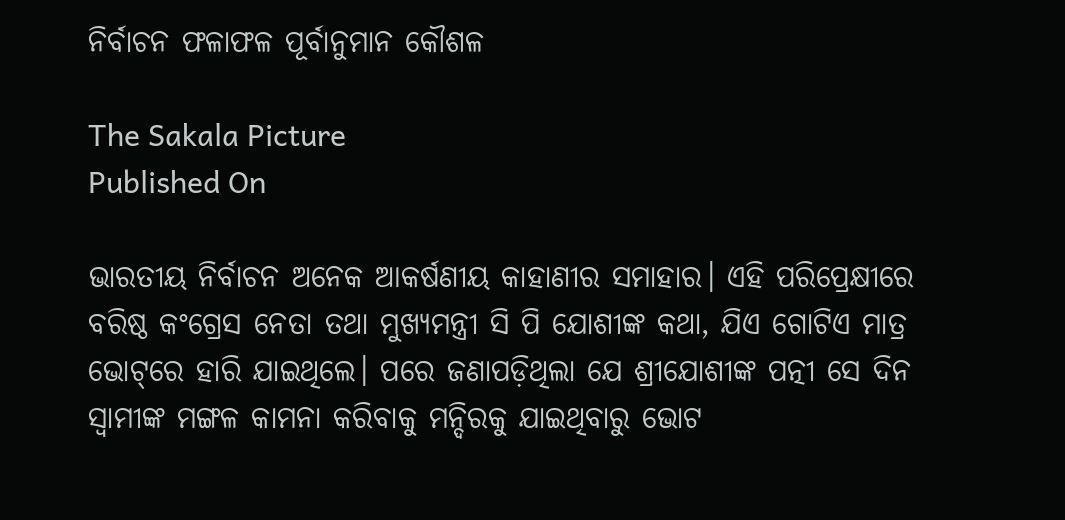ନିର୍ବାଚନ ଫଳାଫଳ ପୂର୍ବାନୁମାନ କୌଶଳ

The Sakala Picture
Published On

ଭାରତୀୟ ନିର୍ବାଚନ ଅନେକ ଆକର୍ଷଣୀୟ କାହାଣୀର ସମାହାର। ଏହି ପରିପ୍ରେକ୍ଷୀରେ ବରିଷ୍ଠ କଂଗ୍ରେସ ନେତା ତଥା ମୁଖ୍ୟମନ୍ତ୍ରୀ ସି ପି ଯୋଶୀଙ୍କ କଥା, ଯିଏ ଗୋଟିଏ ମାତ୍ର ଭୋଟ୍‌‌ରେ ହାରି ଯାଇଥିଲେ। ପରେ ଜଣାପଡ଼ିଥିଲା ଯେ ଶ୍ରୀଯୋଶୀଙ୍କ ପତ୍ନୀ ସେ ଦିନ ସ୍ୱାମୀଙ୍କ ମଙ୍ଗଳ କାମନା କରିବାକୁ ମନ୍ଦିରକୁ ଯାଇଥିବାରୁ ଭୋଟ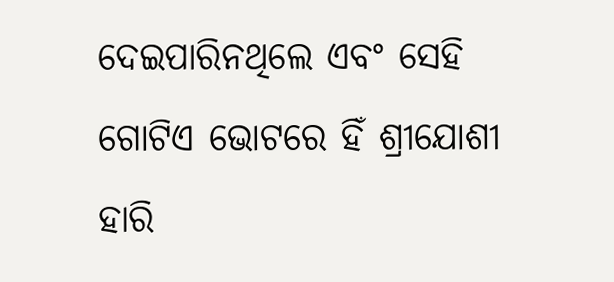ଦେଇପାରିନଥିଲେ ଏବଂ ସେହି ଗୋଟିଏ ଭୋଟରେ ହିଁ ଶ୍ରୀଯୋଶୀ ହାରି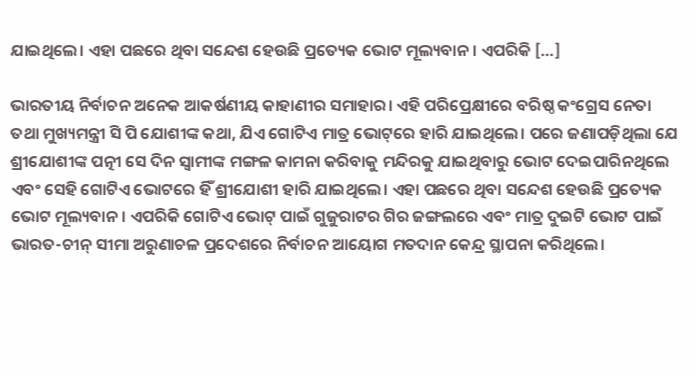ଯାଇଥିଲେ। ଏହା ପଛରେ ଥିବା ସନ୍ଦେଶ ହେଉଛି ପ୍ରତ୍ୟେକ ଭୋଟ ମୂଲ୍ୟବାନ। ଏପରିକି […]

ଭାରତୀୟ ନିର୍ବାଚନ ଅନେକ ଆକର୍ଷଣୀୟ କାହାଣୀର ସମାହାର। ଏହି ପରିପ୍ରେକ୍ଷୀରେ ବରିଷ୍ଠ କଂଗ୍ରେସ ନେତା ତଥା ମୁଖ୍ୟମନ୍ତ୍ରୀ ସି ପି ଯୋଶୀଙ୍କ କଥା, ଯିଏ ଗୋଟିଏ ମାତ୍ର ଭୋଟ୍‌‌ରେ ହାରି ଯାଇଥିଲେ। ପରେ ଜଣାପଡ଼ିଥିଲା ଯେ ଶ୍ରୀଯୋଶୀଙ୍କ ପତ୍ନୀ ସେ ଦିନ ସ୍ୱାମୀଙ୍କ ମଙ୍ଗଳ କାମନା କରିବାକୁ ମନ୍ଦିରକୁ ଯାଇଥିବାରୁ ଭୋଟ ଦେଇପାରିନଥିଲେ ଏବଂ ସେହି ଗୋଟିଏ ଭୋଟରେ ହିଁ ଶ୍ରୀଯୋଶୀ ହାରି ଯାଇଥିଲେ। ଏହା ପଛରେ ଥିବା ସନ୍ଦେଶ ହେଉଛି ପ୍ରତ୍ୟେକ ଭୋଟ ମୂଲ୍ୟବାନ। ଏପରିକି ଗୋଟିଏ ଭୋଟ୍‌‌ ପାଇଁ ଗୁଜୁରାଟର ଗିର ଜଙ୍ଗଲରେ ଏବଂ ମାତ୍ର ଦୁଇଟି ଭୋଟ ପାଇଁ ଭାରତ-ଚୀନ୍‌‌ ସୀମା ଅରୁଣାଚଳ ପ୍ରଦେଶରେ ନିର୍ବାଚନ ଆୟୋଗ ମତଦାନ କେନ୍ଦ୍ର ସ୍ଥାପନା କରିଥିଲେ।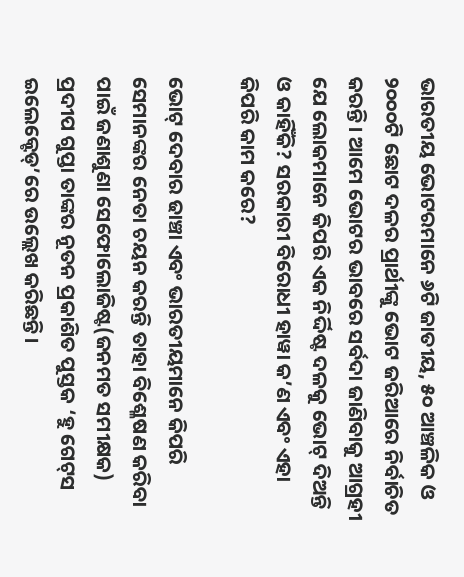ଭାରତୀୟ ଭୋଟରମାନେ ୬ଟି ଜାତୀୟ, ୫୦ ଆଞ୍ଚଳିକ ଓ ୨୦୦୦ଟି ଛୋଟ ଦଳର ପ୍ରାର୍ଥୀଙ୍କୁ ଭୋଟ ଜରିଆରେ ନିର୍ବାଚିତ କରନ୍ତି। ଆମେ ଭୋଟର ଭାବରେ ସର୍ବଦା ଜାଣିବାକୁ ଆଗ୍ରହୀ ଯେ ଲୋକମାନେ କିପରି ଏକ ନିର୍ଦ୍ଦିଷ୍ଟ ଦଳକୁ ଭୋଟ୍‌‌ ଦିଅନ୍ତି ଓ କାହିଁକି? ସରକାରୀ ବିରୋଧୀ ହାୱା କ’ଣ ଏବଂ ଏହା କିପରି କାମ କରେ?

ଭୋଟ୍‌‌ ଦେବାର ଢାଞ୍ଚା ଏବଂ ଭାରତୀୟମାନେ କିପରି ସେମାନଙ୍କର ନେତା ଚୟନ କରନ୍ତି ତାହା ବିଶ୍ଳେଷଣ କରିବା ପାଇଁ ଜଣାଶୁଣା ସେଫୋଲୋଜିଷ୍ଟ(ଜନମତ ସମୀକ୍ଷକ) ପ୍ରଦୀପ ଗୁପ୍ତା ତାଙ୍କର ନୂତନ ପ୍ରକାଶିତ ପୁସ୍ତକ ‘ହୁ ଗେଟ୍‌‌ସ ଇଲେକ୍ଟେଡ୍‌‌’ରେ ଉଲ୍ଲେଖ କରିଛନ୍ତି।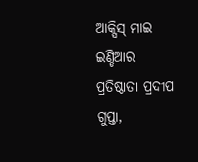ଆକ୍ସିସ୍‌‌ ମାଇ ଇଣ୍ଡିଆର ପ୍ରତିଷ୍ଠାତା ପ୍ରଦୀପ ଗୁପ୍ତା,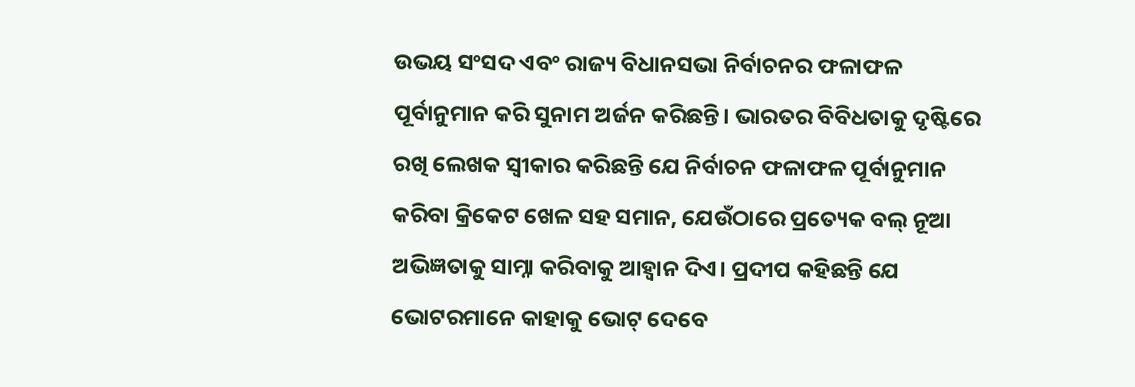ଉଭୟ ସଂସଦ ଏବଂ ରାଜ୍ୟ ବିଧାନସଭା ନିର୍ବାଚନର ଫଳାଫଳ ପୂର୍ବାନୁମାନ କରି ସୁନାମ ଅର୍ଜନ କରିଛନ୍ତି। ଭାରତର ବିବିଧତାକୁ ଦୃଷ୍ଟିରେ ରଖି ଲେଖକ ସ୍ୱୀକାର କରିଛନ୍ତି ଯେ ନିର୍ବାଚନ ଫଳାଫଳ ପୂର୍ବାନୁମାନ କରିବା କ୍ରିକେଟ ଖେଳ ସହ ସମାନ, ଯେଉଁଠାରେ ପ୍ରତ୍ୟେକ ବଲ୍‌‌ ନୂଆ ଅଭିଜ୍ଞତାକୁ ସାମ୍ନା କରିବାକୁ ଆହ୍ୱାନ ଦିଏ। ପ୍ରଦୀପ କହିଛନ୍ତି ଯେ ଭୋଟରମାନେ କାହାକୁ ଭୋଟ୍‌‌ ଦେବେ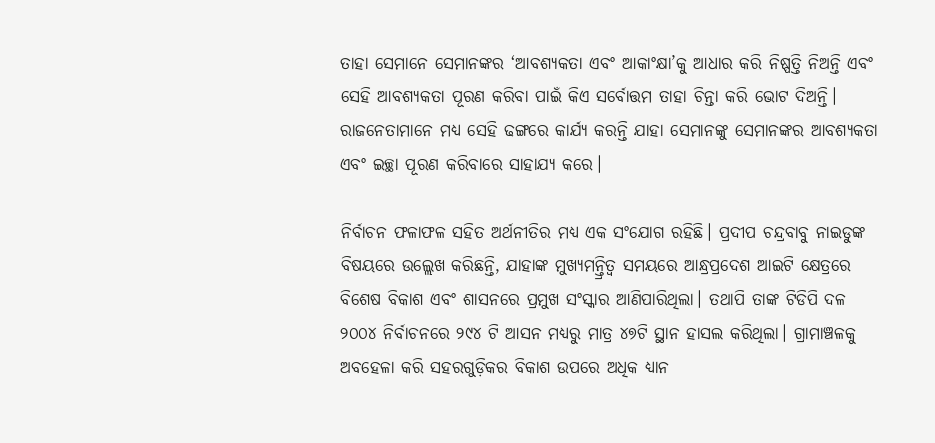ତାହା ସେମାନେ ସେମାନଙ୍କର ‘ଆବଶ୍ୟକତା ଏବଂ ଆକାଂକ୍ଷା’କୁ ଆଧାର କରି ନିଷ୍ପତ୍ତି ନିଅନ୍ତି ଏବଂ ସେହି ଆବଶ୍ୟକତା ପୂରଣ କରିବା ପାଇଁ କିଏ ସର୍ବୋତ୍ତମ ତାହା ଚିନ୍ତା କରି ଭୋଟ ଦିଅନ୍ତି। ରାଜନେତାମାନେ ମଧ୍ୟ ସେହି ଢଙ୍ଗରେ କାର୍ଯ୍ୟ କରନ୍ତି ଯାହା ସେମାନଙ୍କୁ ସେମାନଙ୍କର ଆବଶ୍ୟକତା ଏବଂ ଇଚ୍ଛା ପୂରଣ କରିବାରେ ସାହାଯ୍ୟ କରେ।

ନିର୍ବାଚନ ଫଳାଫଳ ସହିତ ଅର୍ଥନୀତିର ମଧ୍ୟ ଏକ ସଂଯୋଗ ରହିଛି। ପ୍ରଦୀପ ଚନ୍ଦ୍ରବାବୁ ନାଇଡୁଙ୍କ ବିଷୟରେ ଉଲ୍ଲେଖ କରିଛନ୍ତି, ଯାହାଙ୍କ ମୁଖ୍ୟମନ୍ତ୍ରିତ୍ୱ ସମୟରେ ଆନ୍ଧ୍ରପ୍ରଦେଶ ଆଇଟି କ୍ଷେତ୍ରରେ ବିଶେଷ ବିକାଶ ଏବଂ ଶାସନରେ ପ୍ରମୁଖ ସଂସ୍କାର ଆଣିପାରିଥିଲା। ତଥାପି ତାଙ୍କ ଟିଡିପି ଦଳ ୨୦୦୪ ନିର୍ବାଚନରେ ୨୯୪ ଟି ଆସନ ମଧ୍ୟରୁ ମାତ୍ର ୪୭ଟି ସ୍ଥାନ ହାସଲ କରିଥିଲା। ଗ୍ରାମାଞ୍ଚଳକୁ ଅବହେଳା କରି ସହରଗୁଡ଼ିକର ବିକାଶ ଉପରେ ଅଧିକ ଧ୍ୟାନ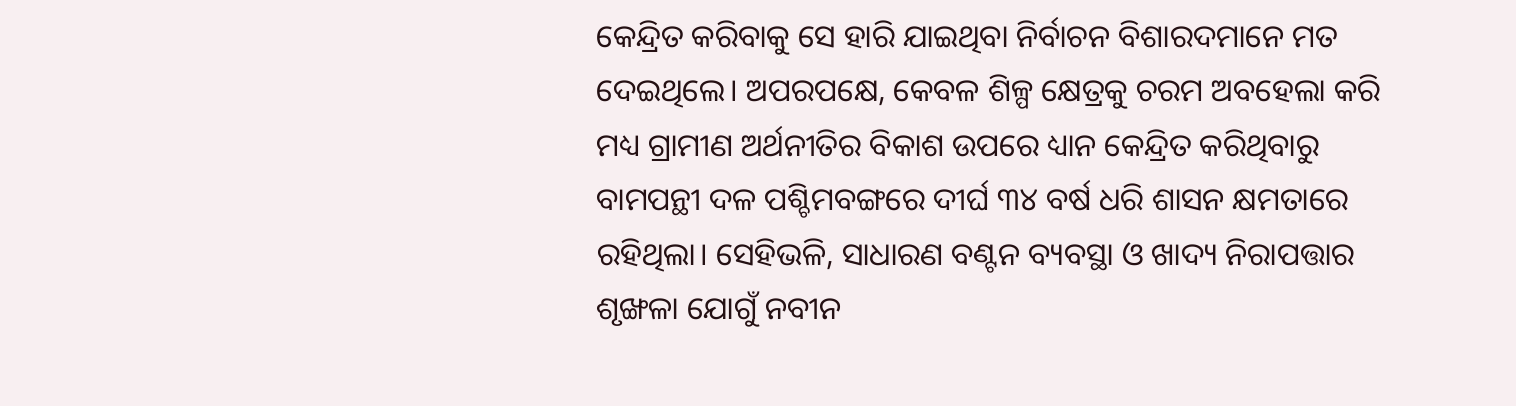କେନ୍ଦ୍ରିତ କରିବାକୁ ସେ ହାରି ଯାଇଥିବା ନିର୍ବାଚନ ବିଶାରଦମାନେ ମତ ଦେଇଥିଲେ। ଅପରପକ୍ଷେ, କେବଳ ଶିଳ୍ପ କ୍ଷେତ୍ରକୁ ଚରମ ଅବହେଲା କରି ମଧ୍ୟ ଗ୍ରାମୀଣ ଅର୍ଥନୀତିର ବିକାଶ ଉପରେ ଧ୍ୟାନ କେନ୍ଦ୍ରିତ କରିଥିବାରୁ ବାମପନ୍ଥୀ ଦଳ ପଶ୍ଚିମବଙ୍ଗରେ ଦୀର୍ଘ ୩୪ ବର୍ଷ ଧରି ଶାସନ କ୍ଷମତାରେ ରହିଥିଲା। ସେହିଭଳି, ସାଧାରଣ ବଣ୍ଟନ ବ୍ୟବସ୍ଥା ଓ ଖାଦ୍ୟ ନିରାପତ୍ତାର ଶୃଙ୍ଖଳା ଯୋଗୁଁ ନବୀନ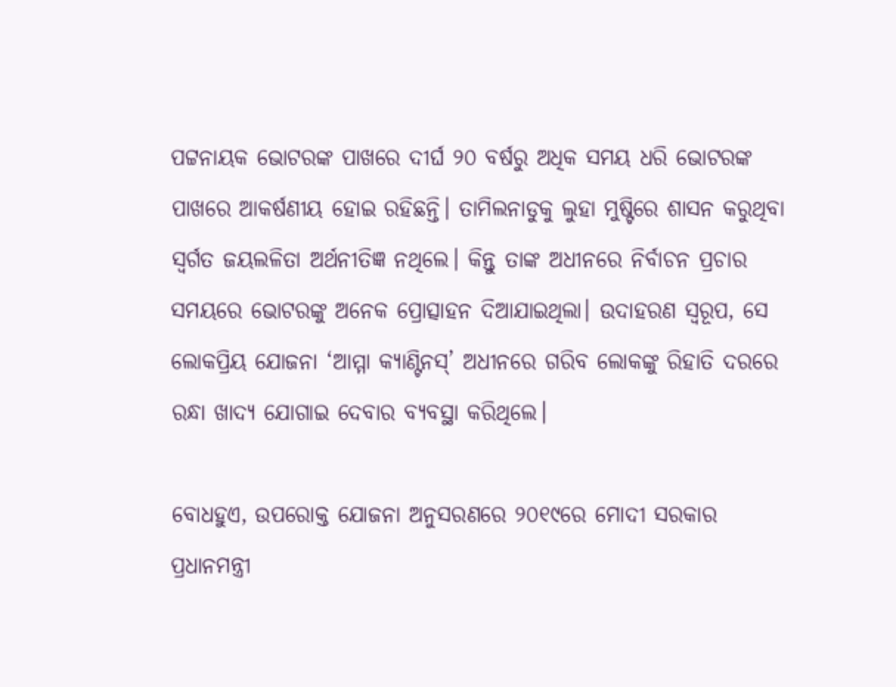ପଟ୍ଟନାୟକ ଭୋଟରଙ୍କ ପାଖରେ ଦୀର୍ଘ ୨୦ ବର୍ଷରୁ ଅଧିକ ସମୟ ଧରି ଭୋଟରଙ୍କ ପାଖରେ ଆକର୍ଷଣୀୟ ହୋଇ ରହିଛନ୍ତି। ତାମିଲନାଡୁକୁ ଲୁହା ମୁଷ୍ଟିରେ ଶାସନ କରୁଥିବା ସ୍ୱର୍ଗତ ଜୟଲଳିତା ଅର୍ଥନୀତିଜ୍ଞ ନଥିଲେ। କିନ୍ତୁ ତାଙ୍କ ଅଧୀନରେ ନିର୍ବାଚନ ପ୍ରଚାର ସମୟରେ ଭୋଟରଙ୍କୁ ଅନେକ ପ୍ରୋତ୍ସାହନ ଦିଆଯାଇଥିଲା। ଉଦାହରଣ ସ୍ୱରୂପ, ସେ ଲୋକପ୍ରିୟ ଯୋଜନା ‘ଆମ୍ମା କ୍ୟାଣ୍ଟିନସ୍‌‌’ ଅଧୀନରେ ଗରିବ ଲୋକଙ୍କୁ ରିହାତି ଦରରେ ରନ୍ଧା ଖାଦ୍ୟ ଯୋଗାଇ ଦେବାର ବ୍ୟବସ୍ଥା କରିଥିଲେ।

ବୋଧହୁଏ, ଉପରୋକ୍ତ ଯୋଜନା ଅନୁସରଣରେ ୨୦୧୯ରେ ମୋଦୀ ସରକାର ପ୍ରଧାନମନ୍ତ୍ରୀ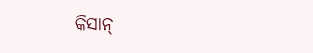କିସାନ୍‌‌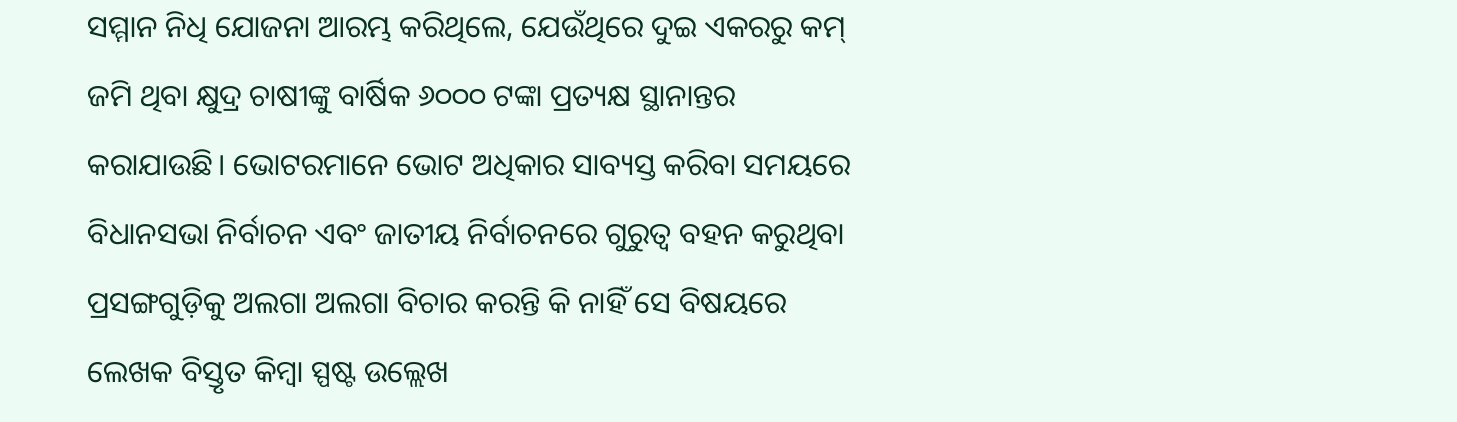ସମ୍ମାନ ନିଧି ଯୋଜନା ଆରମ୍ଭ କରିଥିଲେ, ଯେଉଁଥିରେ ଦୁଇ ଏକରରୁ କମ୍‌‌ ଜମି ଥିବା କ୍ଷୁଦ୍ର ଚାଷୀଙ୍କୁ ବାର୍ଷିକ ୬୦୦୦ ଟଙ୍କା ପ୍ରତ୍ୟକ୍ଷ ସ୍ଥାନାନ୍ତର କରାଯାଉଛି। ଭୋଟରମାନେ ଭୋଟ ଅଧିକାର ସାବ୍ୟସ୍ତ କରିବା ସମୟରେ ବିଧାନସଭା ନିର୍ବାଚନ ଏବଂ ଜାତୀୟ ନିର୍ବାଚନରେ ଗୁରୁତ୍ୱ ବହନ କରୁଥିବା ପ୍ରସଙ୍ଗଗୁଡ଼ିକୁ ଅଲଗା ଅଲଗା ବିଚାର କରନ୍ତି କି ନାହିଁ ସେ ବିଷୟରେ ଲେଖକ ବିସ୍ତୃତ କିମ୍ବା ସ୍ପଷ୍ଟ ଉଲ୍ଲେଖ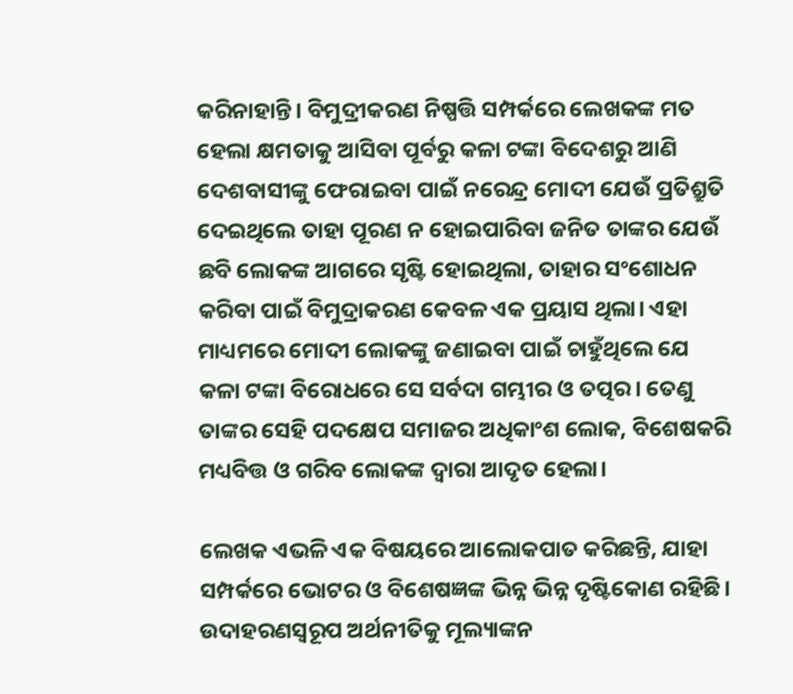କରିନାହାନ୍ତି। ବିମୁଦ୍ରୀକରଣ ନିଷ୍ପତ୍ତି ସମ୍ପର୍କରେ ଲେଖକଙ୍କ ମତ ହେଲା କ୍ଷମତାକୁ ଆସିବା ପୂର୍ବରୁ କଳା ଟଙ୍କା ବିଦେଶରୁ ଆଣି ଦେଶବାସୀଙ୍କୁ ଫେରାଇବା ପାଇଁ ନରେନ୍ଦ୍ର ମୋଦୀ ଯେଉଁ ପ୍ରତିଶ୍ରୁତି ଦେଇଥିଲେ ତାହା ପୂରଣ ନ ହୋଇପାରିବା ଜନିତ ତାଙ୍କର ଯେଉଁ ଛବି ଲୋକଙ୍କ ଆଗରେ ସୃଷ୍ଟି ହୋଇଥିଲା, ତାହାର ସଂଶୋଧନ କରିବା ପାଇଁ ବିମୁଦ୍ରାକରଣ କେବଳ ଏକ ପ୍ରୟାସ ଥିଲା। ଏହା ମାଧ୍ୟମରେ ମୋଦୀ ଲୋକଙ୍କୁ ଜଣାଇବା ପାଇଁ ଚାହୁଁଥିଲେ ଯେ କଳା ଟଙ୍କା ବିରୋଧରେ ସେ ସର୍ବଦା ଗମ୍ଭୀର ଓ ତତ୍ପର। ତେଣୁ ତାଙ୍କର ସେହି ପଦକ୍ଷେପ ସମାଜର ଅଧିକାଂଶ ଲୋକ, ବିଶେଷକରି ମଧ୍ୟବିତ୍ତ ଓ ଗରିବ ଲୋକଙ୍କ ଦ୍ୱାରା ଆଦୃତ ହେଲା।

ଲେଖକ ଏଭଳି ଏକ ବିଷୟରେ ଆଲୋକପାତ କରିଛନ୍ତି, ଯାହା ସମ୍ପର୍କରେ ଭୋଟର ଓ ବିଶେଷଜ୍ଞଙ୍କ ଭିନ୍ନ ଭିନ୍ନ ଦୃଷ୍ଟିକୋଣ ରହିଛି। ଉଦାହରଣସ୍ୱରୂପ ଅର୍ଥନୀତିକୁ ମୂଲ୍ୟାଙ୍କନ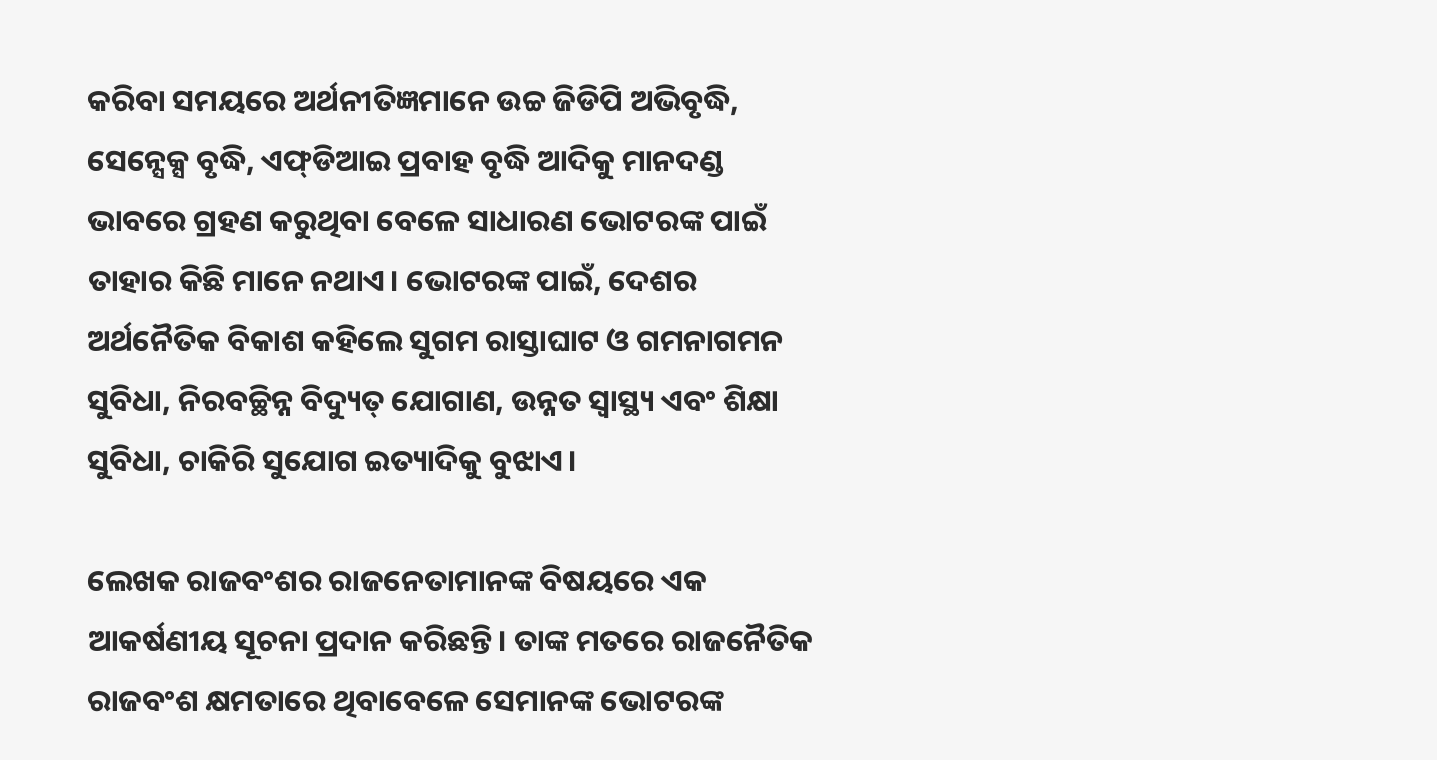କରିବା ସମୟରେ ଅର୍ଥନୀତିଜ୍ଞମାନେ ଉଚ୍ଚ ଜିଡିପି ଅଭିବୃଦ୍ଧି, ସେନ୍ସେକ୍ସ ବୃଦ୍ଧି, ଏଫ୍‌‌ଡିଆଇ ପ୍ରବାହ ବୃଦ୍ଧି ଆଦିକୁ ମାନଦଣ୍ଡ ଭାବରେ ଗ୍ରହଣ କରୁଥିବା ବେଳେ ସାଧାରଣ ଭୋଟରଙ୍କ ପାଇଁ ତାହାର କିଛି ମାନେ ନଥାଏ। ଭୋଟରଙ୍କ ପାଇଁ, ଦେଶର ଅର୍ଥନୈତିକ ବିକାଶ କହିଲେ ସୁଗମ ରାସ୍ତାଘାଟ ଓ ଗମନାଗମନ ସୁବିଧା, ନିରବଚ୍ଛିନ୍ନ ବିଦ୍ୟୁତ୍‌‌ ଯୋଗାଣ, ଉନ୍ନତ ସ୍ୱାସ୍ଥ୍ୟ ଏବଂ ଶିକ୍ଷା ସୁବିଧା, ଚାକିରି ସୁଯୋଗ ଇତ୍ୟାଦିକୁ ବୁଝାଏ।

ଲେଖକ ରାଜବଂଶର ରାଜନେତାମାନଙ୍କ ବିଷୟରେ ଏକ ଆକର୍ଷଣୀୟ ସୂଚନା ପ୍ରଦାନ କରିଛନ୍ତି। ତାଙ୍କ ମତରେ ରାଜନୈତିକ ରାଜବଂଶ କ୍ଷମତାରେ ଥିବାବେଳେ ସେମାନଙ୍କ ଭୋଟରଙ୍କ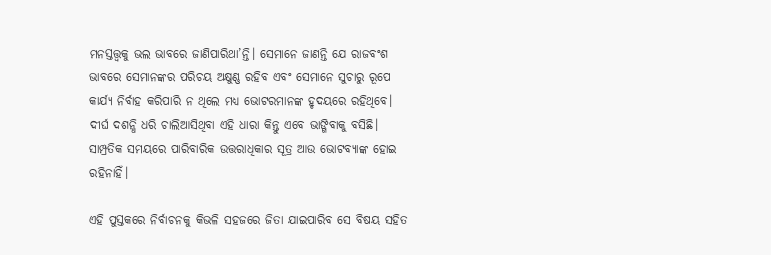ମନସ୍ତତ୍ତ୍ୱକୁ ଭଲ ଭାବରେ ଜାଣିପାରିଥା’ନ୍ତି। ସେମାନେ ଜାଣନ୍ତି ଯେ ରାଜବଂଶ ଭାବରେ ସେମାନଙ୍କର ପରିଚୟ ଅକ୍ଷୁଣ୍ଣ ରହିବ ଏବଂ ସେମାନେ ସୁଚାରୁ ରୂପେ କାର୍ଯ୍ୟ ନିର୍ବାହ କରିପାରି ନ ଥିଲେ ମଧ୍ୟ ଭୋଟରମାନଙ୍କ ହୃଦୟରେ ରହିଥିବେ। ଦୀର୍ଘ ଦଶନ୍ଧି ଧରି ଚାଲିଆସିଥିବା ଏହି ଧାରା କିନ୍ତୁ ଏବେ ଭାଙ୍ଗିବାକୁ ବସିଛି। ସାମ୍ପ୍ରତିକ ସମୟରେ ପାରିବାରିକ ଉତ୍ତରାଧିକାର ସୂତ୍ର ଆଉ ଭୋଟବ୍ୟାଙ୍କ ହୋଇ ରହିନାହିଁ।

ଏହି ପୁସ୍ତକରେ ନିର୍ବାଚନକୁ କିଭଳି ସହଜରେ ଜିତା ଯାଇପାରିବ ସେ ବିଷୟ ସହିତ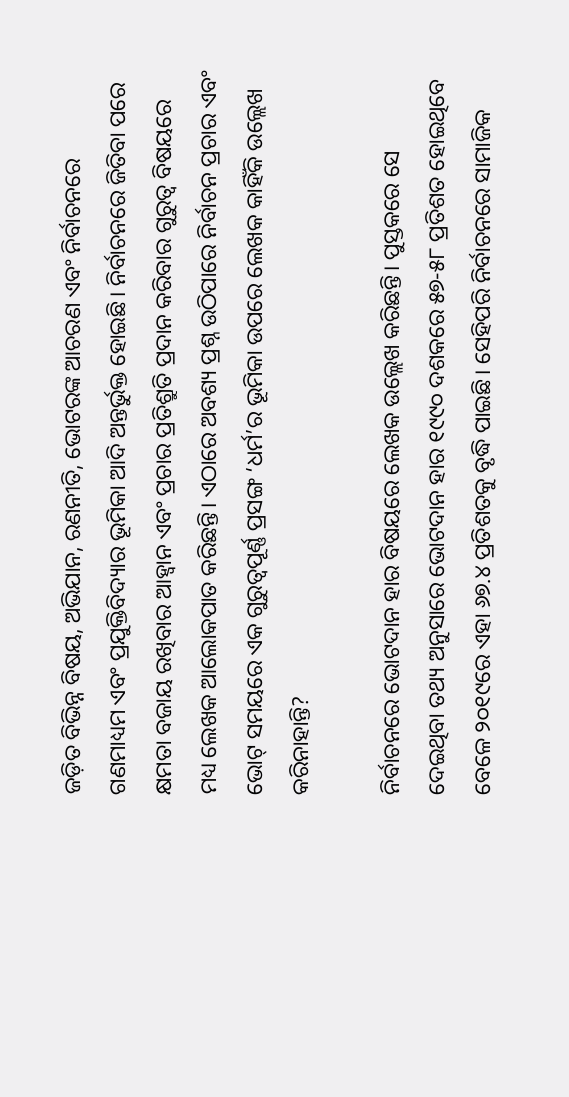ଜଡ଼ିତ ବିଭିନ୍ନ ବିଷୟ, ଅଭିଯାନ, ରଣନୀତି, ଭୋଟରଙ୍କ ଆଚରଣ ଏବଂ ନିର୍ବାଚନରେ ଗଣମାଧ୍ୟମ ଏବଂ ପ୍ରଯୁକ୍ତିବିଦ୍ୟାର ଭୂମିକା ଆଦି ଅନ୍ତର୍ଭୁକ୍ତ ହୋଇଛି। ନିର୍ବାଚନରେ ଜିତିବା ପରେ କ୍ଷମତା ବଜାୟ ରଖିବାର ଆହ୍ୱାନ ଏବଂ ପ୍ରଚାର ପ୍ରତିଶ୍ରୁତି ପ୍ରଦାନ କରିବାର ଗୁରୁତ୍ୱ ବିଷୟରେ ମଧ୍ୟ ଲେଖକ ଆଲୋକପାତ କରିଛନ୍ତି। ଏଠାରେ ଅବଶ୍ୟ ପ୍ରଶ୍ନ ଉଠିପାରେ ନିର୍ବାଚନ ପ୍ରଚାର ଏବଂ ଭୋଟ୍‌‌ ସମୟରେ ଏକ ଗୁରୁତ୍ୱପୂର୍ଣ୍ଣ ପ୍ରସଙ୍ଗ ‘ଧର୍ମ’ର ଭୂମିକା ଉପରେ ଲେଖକ କାହିଁକି ଉଲ୍ଲେଖ କରିନାହାନ୍ତି?

ନିର୍ବାଚନରେ ଭୋଟଦାନ ହାର ବିଷୟରେ ଲେଖକ ଉଲ୍ଲେଖ କରିଛନ୍ତି। ପୁସ୍ତକରେ ସେ ଦେଇଥିବା ତଥ୍ୟ ଅନୁସାରେ ଭୋଟଦାନ ହାର ୧୯୯୦ ଦଶକରେ ୫୭-୫୮ ପ୍ରତିଶତ ହୋଇଥିବେ ବେଳେ ୨୦୧୯ରେ ଏହା ୬୭.୪ ପ୍ରତିଶତକୁ ବୃଦ୍ଧି ପାଇଛି। ସେହିପରି ନିର୍ବାଚନରେ ସାମାଜିକ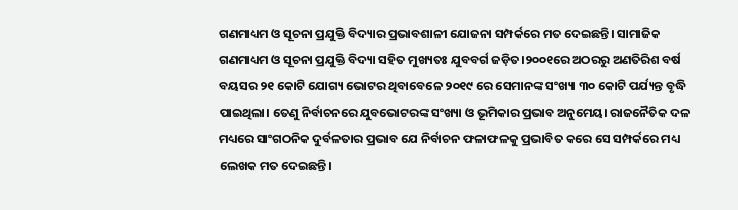ଗଣମାଧ୍ୟମ ଓ ସୂଚନା ପ୍ରଯୁକ୍ତି ବିଦ୍ୟାର ପ୍ରଭାବଶାଳୀ ଯୋଜନା ସମ୍ପର୍କରେ ମତ ଦେଇଛନ୍ତି। ସାମାଜିକ ଗଣମାଧ୍ୟମ ଓ ସୂଚନା ପ୍ରଯୁକ୍ତି ବିଦ୍ୟା ସହିତ ମୁଖ୍ୟତଃ ଯୁବବର୍ଗ ଜଡ଼ିତ।୨୦୦୧ରେ ଅଠରରୁ ଅଣତିରିଶ ବର୍ଷ ବୟସର ୨୧ କୋଟି ଯୋଗ୍ୟ ଭୋଟର ଥିବାବେଳେ ୨୦୧୯ ରେ ସେମାନଙ୍କ ସଂଖ୍ୟା ୩୦ କୋଟି ପର୍ଯ୍ୟନ୍ତ ବୃଦ୍ଧି ପାଇଥିଲା। ତେଣୁ ନିର୍ବାଚନରେ ଯୁବଭୋଟରଙ୍କ ସଂଖ୍ୟା ଓ ଭୂମିକାର ପ୍ରଭାବ ଅନୁମେୟ। ରାଜନୈତିକ ଦଳ ମଧ୍ୟରେ ସାଂଗଠନିକ ଦୁର୍ବଳତାର ପ୍ରଭାବ ଯେ ନିର୍ବାଚନ ଫଳାଫଳକୁ ପ୍ରଭାବିତ କରେ ସେ ସମ୍ପର୍କରେ ମଧ୍ୟ ଲେଖକ ମତ ଦେଇଛନ୍ତି।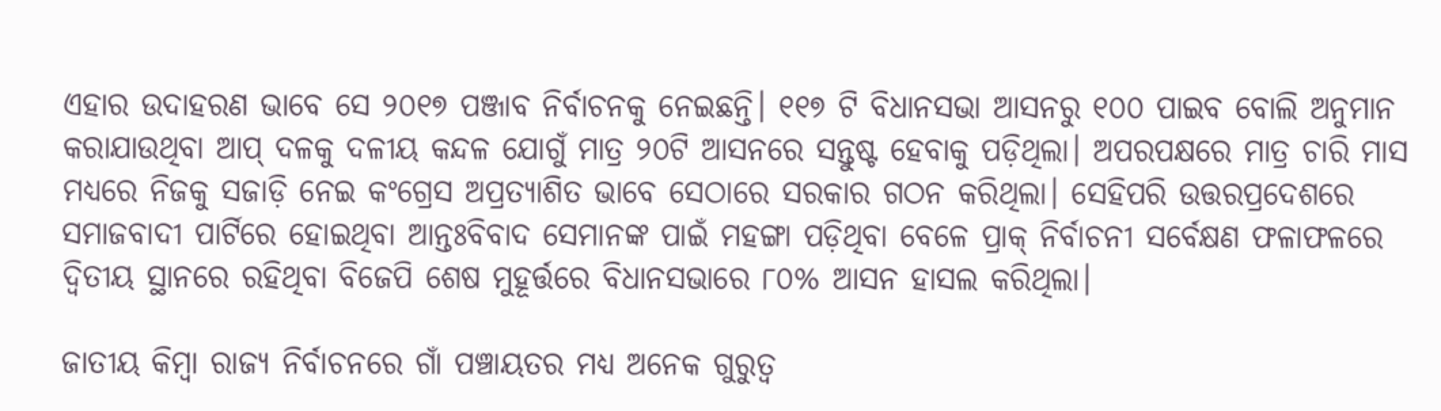ଏହାର ଉଦାହରଣ ଭାବେ ସେ ୨୦୧୭ ପଞ୍ଜାବ ନିର୍ବାଚନକୁ ନେଇଛନ୍ତି। ୧୧୭ ଟି ବିଧାନସଭା ଆସନରୁ ୧୦୦ ପାଇବ ବୋଲି ଅନୁମାନ କରାଯାଉଥିବା ଆପ୍‌‌ ଦଳକୁ ଦଳୀୟ କନ୍ଦଳ ଯୋଗୁଁ ମାତ୍ର ୨୦ଟି ଆସନରେ ସନ୍ତୁଷ୍ଟ ହେବାକୁ ପଡ଼ିଥିଲା। ଅପରପକ୍ଷରେ ମାତ୍ର ଚାରି ମାସ ମଧ୍ୟରେ ନିଜକୁ ସଜାଡ଼ି ନେଇ କଂଗ୍ରେସ ଅପ୍ରତ୍ୟାଶିତ ଭାବେ ସେଠାରେ ସରକାର ଗଠନ କରିଥିଲା। ସେହିପରି ଉତ୍ତରପ୍ରଦେଶରେ ସମାଜବାଦୀ ପାର୍ଟିରେ ହୋଇଥିବା ଆନ୍ତଃବିବାଦ ସେମାନଙ୍କ ପାଇଁ ମହଙ୍ଗା ପଡ଼ିଥିବା ବେଳେ ପ୍ରାକ୍‌‌ ନିର୍ବାଚନୀ ସର୍ବେକ୍ଷଣ ଫଳାଫଳରେ ଦ୍ୱିତୀୟ ସ୍ଥାନରେ ରହିଥିବା ବିଜେପି ଶେଷ ମୁହୂର୍ତ୍ତରେ ବିଧାନସଭାରେ ୮୦% ଆସନ ହାସଲ କରିଥିଲା।

ଜାତୀୟ କିମ୍ବା ରାଜ୍ୟ ନିର୍ବାଚନରେ ଗାଁ ପଞ୍ଚାୟତର ମଧ୍ୟ ଅନେକ ଗୁରୁତ୍ୱ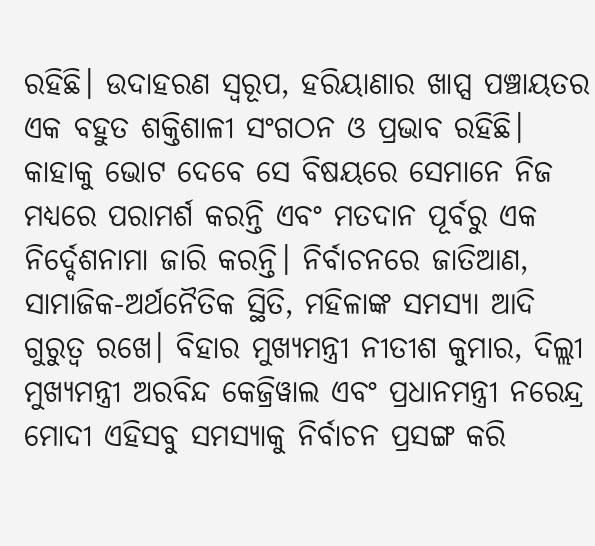ରହିଛି। ଉଦାହରଣ ସ୍ୱରୂପ, ହରିୟାଣାର ଖାପ୍ସ ପଞ୍ଚାୟତର ଏକ ବହୁତ ଶକ୍ତିଶାଳୀ ସଂଗଠନ ଓ ପ୍ରଭାବ ରହିଛି। କାହାକୁ ଭୋଟ ଦେବେ ସେ ବିଷୟରେ ସେମାନେ ନିଜ ମଧ୍ୟରେ ପରାମର୍ଶ କରନ୍ତି ଏବଂ ମତଦାନ ପୂର୍ବରୁ ଏକ ନିର୍ଦ୍ଦେଶନାମା ଜାରି କରନ୍ତି। ନିର୍ବାଚନରେ ଜାତିଆଣ, ସାମାଜିକ-ଅର୍ଥନୈତିକ ସ୍ଥିତି, ମହିଳାଙ୍କ ସମସ୍ୟା ଆଦି ଗୁରୁତ୍ୱ ରଖେ। ବିହାର ମୁଖ୍ୟମନ୍ତ୍ରୀ ନୀତୀଶ କୁମାର, ଦିଲ୍ଲୀ ମୁଖ୍ୟମନ୍ତ୍ରୀ ଅରବିନ୍ଦ କେଜ୍ରିୱାଲ ଏବଂ ପ୍ରଧାନମନ୍ତ୍ରୀ ନରେନ୍ଦ୍ର ମୋଦୀ ଏହିସବୁ ସମସ୍ୟାକୁ ନିର୍ବାଚନ ପ୍ରସଙ୍ଗ କରି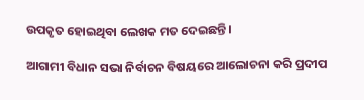ଉପକୃତ ହୋଇଥିବା ଲେଖକ ମତ ଦେଇଛନ୍ତି।

ଆଗାମୀ ବିଧାନ ସଭା ନିର୍ବାଚନ ବିଷୟରେ ଆଲୋଚନା କରି ପ୍ରଦୀପ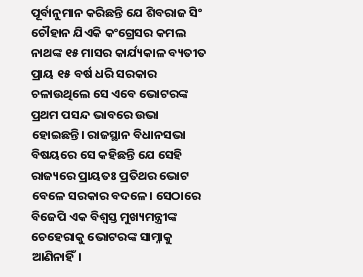ପୂର୍ବାନୁମାନ କରିଛନ୍ତି ଯେ ଶିବରାଜ ସିଂ ଚୌହାନ ଯିଏକି କଂଗ୍ରେସର କମଲ ନାଥଙ୍କ ୧୫ ମାସର କାର୍ଯ୍ୟକାଳ ବ୍ୟତୀତ ପ୍ରାୟ ୧୫ ବର୍ଷ ଧରି ସରକାର ଚଳାଉଥିଲେ ସେ ଏବେ ଭୋଟରଙ୍କ ପ୍ରଥମ ପସନ୍ଦ ଭାବରେ ଉଭା ହୋଇଛନ୍ତି। ରାଜସ୍ଥାନ ବିଧାନସଭା ବିଷୟରେ ସେ କହିଛନ୍ତି ଯେ ସେହି ରାଜ୍ୟରେ ପ୍ରାୟତଃ ପ୍ରତିଥର ଭୋଟ ବେଳେ ସରକାର ବଦଳେ। ସେଠାରେ ବିଜେପି ଏକ ବିଶ୍ୱସ୍ତ ମୁଖ୍ୟମନ୍ତ୍ରୀଙ୍କ ଚେହେରାକୁ ଭୋଟରଙ୍କ ସାମ୍ନାକୁ ଆଣିନାହିଁ।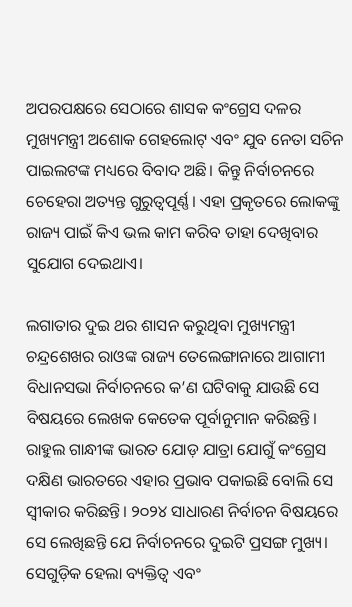ଅପରପକ୍ଷରେ ସେଠାରେ ଶାସକ କଂଗ୍ରେସ ଦଳର ମୁଖ୍ୟମନ୍ତ୍ରୀ ଅଶୋକ ଗେହଲୋଟ୍‌‌ ଏବଂ ଯୁବ ନେତା ସଚିନ ପାଇଲଟଙ୍କ ମଧ୍ୟରେ ବିବାଦ ଅଛି। କିନ୍ତୁ ନିର୍ବାଚନରେ ଚେହେରା ଅତ୍ୟନ୍ତ ଗୁରୁତ୍ୱପୂର୍ଣ୍ଣ। ଏହା ପ୍ରକୃତରେ ଲୋକଙ୍କୁ ରାଜ୍ୟ ପାଇଁ କିଏ ଭଲ କାମ କରିବ ତାହା ଦେଖିବାର ସୁଯୋଗ ଦେଇଥାଏ।

ଲଗାତାର ଦୁଇ ଥର ଶାସନ କରୁଥିବା ମୁଖ୍ୟମନ୍ତ୍ରୀ ଚନ୍ଦ୍ରଶେଖର ରାଓଙ୍କ ରାଜ୍ୟ ତେଲେଙ୍ଗାନାରେ ଆଗାମୀ ବିଧାନସଭା ନିର୍ବାଚନରେ କ’ଣ ଘଟିବାକୁ ଯାଉଛି ସେ ବିଷୟରେ ଲେଖକ କେତେକ ପୂର୍ବାନୁମାନ କରିଛନ୍ତି। ରାହୁଲ ଗାନ୍ଧୀଙ୍କ ଭାରତ ଯୋଡ଼ ଯାତ୍ରା ଯୋଗୁଁ କଂଗ୍ରେସ ଦକ୍ଷିଣ ଭାରତରେ ଏହାର ପ୍ରଭାବ ପକାଇଛି ବୋଲି ସେ ସ୍ୱୀକାର କରିଛନ୍ତି। ୨୦୨୪ ସାଧାରଣ ନିର୍ବାଚନ ବିଷୟରେ ସେ ଲେଖିଛନ୍ତି ଯେ ନିର୍ବାଚନରେ ଦୁଇଟି ପ୍ରସଙ୍ଗ ମୁଖ୍ୟ। ସେଗୁଡ଼ିକ ହେଲା ବ୍ୟକ୍ତିତ୍ୱ ଏବଂ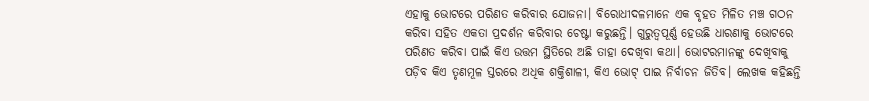ଏହାକୁ ଭୋଟରେ ପରିଣତ କରିବାର ଯୋଜନା। ବିରୋଧୀଦଳମାନେ ଏକ ବୃହତ ମିଳିତ ମଞ୍ଚ ଗଠନ କରିବା ସହିତ ଏକତା ପ୍ରଦର୍ଶନ କରିବାର ଚେଷ୍ଟା କରୁଛନ୍ତି। ଗୁରୁତ୍ୱପୂର୍ଣ୍ଣ ହେଉଛି ଧାରଣାକୁ ଭୋଟରେ ପରିଣତ କରିବା ପାଇଁ କିଏ ଉତ୍ତମ ସ୍ଥିତିରେ ଅଛି ତାହା ଦେଖିବା କଥା। ଭୋଟରମାନଙ୍କୁ ଦେଖିବାକୁ ପଡ଼ିବ କିଏ ତୃଣମୂଳ ସ୍ତରରେ ଅଧିକ ଶକ୍ତିଶାଳୀ, କିଏ ଭୋଟ୍‌‌ ପାଇ ନିର୍ବାଚନ ଜିତିବ। ଲେଖକ କହିଛନ୍ତି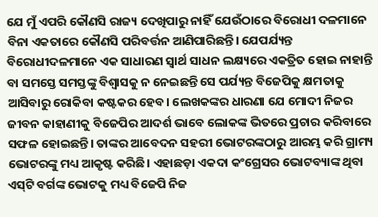ଯେ ମୁଁ ଏପରି କୌଣସି ରାଜ୍ୟ ଦେଖିପାରୁ ନାହିଁ ଯେଉଁଠାରେ ବିରୋଧୀ ଦଳମାନେ ବିନା ଏକତାରେ କୌଣସି ପରିବର୍ତ୍ତନ ଆଣିପାରିଛନ୍ତି। ଯେପର୍ଯ୍ୟନ୍ତ ବିରୋଧୀଦଳମାନେ ଏକ ସାଧାରଣ ସ୍ୱାର୍ଥ ସାଧନ ଲକ୍ଷ୍ୟରେ ଏକତ୍ରିତ ହୋଇ ନାହାନ୍ତି ବା ସମସ୍ତେ ସମସ୍ତଙ୍କୁ ବିଶ୍ୱାସକୁ ନ ନେଇଛନ୍ତି ସେ ପର୍ଯ୍ୟନ୍ତ ବିଜେପିକୁ କ୍ଷମତାକୁ ଆସିବାରୁ ରୋକିବା କଷ୍ଟକର ହେବ। ଲେଖକଙ୍କର ଧାରଣା ଯେ ମୋଦୀ ନିଜର ଜୀବନ କାହାଣୀକୁ ବିଜେପିର ଆଦର୍ଶ ଭାବେ ଲୋକଙ୍କ ଭିତରେ ପ୍ରଚାର କରିବାରେ ସଫଳ ହୋଇଛନ୍ତି। ତାଙ୍କର ଆବେଦନ ସହରୀ ଭୋଟରଙ୍କଠାରୁ ଆରମ୍ଭ କରି ଗ୍ରାମ୍ୟ ଭୋଟରଙ୍କୁ ମଧ୍ୟ ଆକୃଷ୍ଟ କରିଛି। ଏହାଛଡ଼ା ଏକଦା କଂଗ୍ରେସର ଭୋଟବ୍ୟାଙ୍କ ଥିବା ଏସ୍‌‌ଟି ବର୍ଗଙ୍କ ଭୋଟକୁ ମଧ୍ୟ ବିଜେପି ନିଜ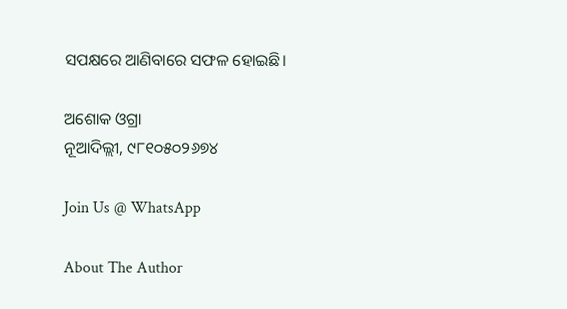ସପକ୍ଷରେ ଆଣିବାରେ ସଫଳ ହୋଇଛି।

ଅଶୋକ ଓଗ୍ରା
ନୂଆଦିଲ୍ଲୀ, ୯୮୧୦୫୦୨୬୭୪

Join Us @ WhatsApp

About The Author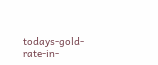todays-gold-rate-in-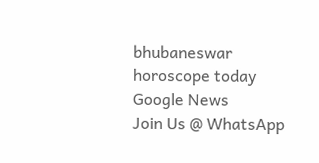bhubaneswar
horoscope today
Google News
Join Us @ WhatsApp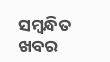ସମ୍ବନ୍ଧିତ ଖବର